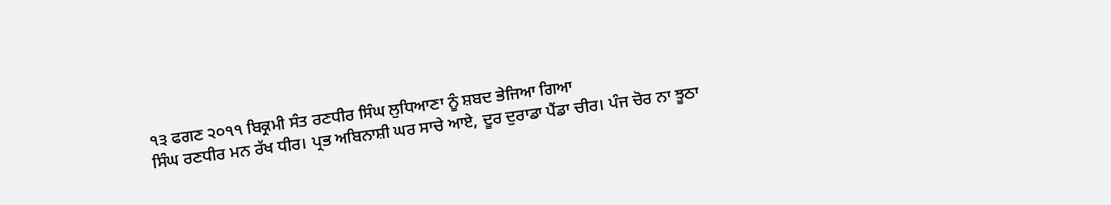੧੩ ਫਗਣ ੨੦੧੧ ਬਿਕ੍ਰਮੀ ਸੰਤ ਰਣਧੀਰ ਸਿੰਘ ਲੁਧਿਆਣਾ ਨੂੰ ਸ਼ਬਦ ਭੇਜਿਆ ਗਿਆ
ਸਿੰਘ ਰਣਧੀਰ ਮਨ ਰੱਖ ਧੀਰ। ਪ੍ਰਭ ਅਬਿਨਾਸ਼ੀ ਘਰ ਸਾਚੇ ਆਏ, ਦੂਰ ਦੁਰਾਡਾ ਪੈਂਡਾ ਚੀਰ। ਪੰਜ ਚੋਰ ਨਾ ਝੂਠਾ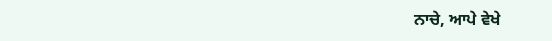ਨਾਚੇ, ਆਪੇ ਵੇਖੇ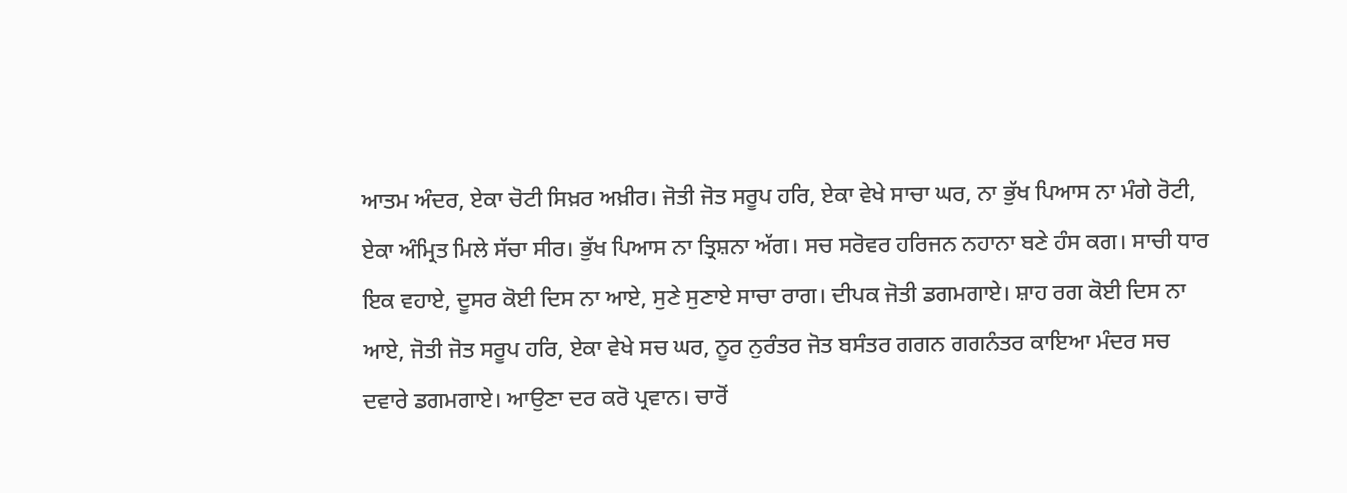ਆਤਮ ਅੰਦਰ, ਏਕਾ ਚੋਟੀ ਸਿਖ਼ਰ ਅਖ਼ੀਰ। ਜੋਤੀ ਜੋਤ ਸਰੂਪ ਹਰਿ, ਏਕਾ ਵੇਖੇ ਸਾਚਾ ਘਰ, ਨਾ ਭੁੱਖ ਪਿਆਸ ਨਾ ਮੰਗੇ ਰੋਟੀ, ਏਕਾ ਅੰਮ੍ਰਿਤ ਮਿਲੇ ਸੱਚਾ ਸੀਰ। ਭੁੱਖ ਪਿਆਸ ਨਾ ਤ੍ਰਿਸ਼ਨਾ ਅੱਗ। ਸਚ ਸਰੋਵਰ ਹਰਿਜਨ ਨਹਾਨਾ ਬਣੇ ਹੰਸ ਕਗ। ਸਾਚੀ ਧਾਰ ਇਕ ਵਹਾਏ, ਦੂਸਰ ਕੋਈ ਦਿਸ ਨਾ ਆਏ, ਸੁਣੇ ਸੁਣਾਏ ਸਾਚਾ ਰਾਗ। ਦੀਪਕ ਜੋਤੀ ਡਗਮਗਾਏ। ਸ਼ਾਹ ਰਗ ਕੋਈ ਦਿਸ ਨਾ ਆਏ, ਜੋਤੀ ਜੋਤ ਸਰੂਪ ਹਰਿ, ਏਕਾ ਵੇਖੇ ਸਚ ਘਰ, ਨੂਰ ਨੁਰੰਤਰ ਜੋਤ ਬਸੰਤਰ ਗਗਨ ਗਗਨੰਤਰ ਕਾਇਆ ਮੰਦਰ ਸਚ ਦਵਾਰੇ ਡਗਮਗਾਏ। ਆਉਣਾ ਦਰ ਕਰੋ ਪ੍ਰਵਾਨ। ਚਾਰੋਂ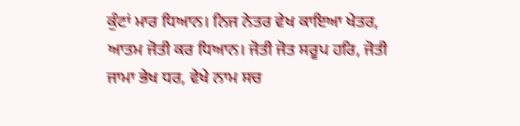ਕੁੰਟਾਂ ਮਾਰ ਧਿਆਨ। ਨਿਜ ਨੇਤਰ ਵੇਖ ਕਾਇਆ ਖੇਤਰ, ਆਤਮ ਜੋਤੀ ਕਰ ਧਿਆਨ। ਜੋਤੀ ਜੋਤ ਸਰੂਪ ਹਰਿ, ਜੋਤੀ ਜਾਮਾ ਭੇਖ ਧਰ, ਵੇਖੇ ਨਾਮ ਸਚ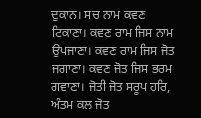ਦੁਕਾਨ। ਸਚ ਨਾਮ ਕਵਣ ਟਿਕਾਣਾ। ਕਵਣ ਰਾਮ ਜਿਸ ਨਾਮ ਉਪਜਾਣਾ। ਕਵਣ ਰਾਮ ਜਿਸ ਜੋਤ ਜਗਾਣਾ। ਕਵਣ ਜੋਤ ਜਿਸ ਭਰਮ ਗਵਾਣਾ। ਜੋਤੀ ਜੋਤ ਸਰੂਪ ਹਰਿ, ਅੰਤਮ ਕਲ ਜੋਤ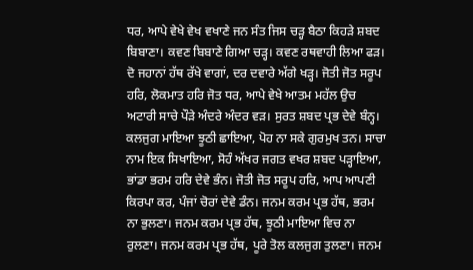ਧਰ, ਆਪੇ ਵੇਖੇ ਵੇਖ ਵਖਾਣੇ ਜਨ ਸੰਤ ਜਿਸ ਚੜ੍ਹ ਬੈਠਾ ਕਿਹੜੇ ਸ਼ਬਦ ਬਿਬਾਣਾ। ਕਵਣ ਬਿਬਾਣੇ ਗਿਆ ਚੜ੍ਹ। ਕਵਣ ਰਥਵਾਹੀ ਲਿਆ ਫੜ। ਦੋ ਜਹਾਨਾਂ ਹੱਥ ਰੱਖੇ ਵਾਗਾਂ, ਦਰ ਦਵਾਰੇ ਅੱਗੇ ਖੜ੍ਹ। ਜੋਤੀ ਜੋਤ ਸਰੂਪ ਹਰਿ, ਲੋਕਮਾਤ ਹਰਿ ਜੋਤ ਧਰ, ਆਪੇ ਵੇਖੇ ਆਤਮ ਮਹੱਲ ਉਚ ਅਟਾਰੀ ਸਾਚੇ ਪੌੜੇ ਅੰਦਰੇ ਅੰਦਰ ਵੜ। ਸੁਰਤ ਸ਼ਬਦ ਪ੍ਰਭ ਦੇਵੇ ਬੰਨ੍ਹ। ਕਲਜੁਗ ਮਾਇਆ ਝੂਠੀ ਛਾਇਆ, ਪੋਹ ਨਾ ਸਕੇ ਗੁਰਮੁਖ ਤਨ। ਸਾਚਾ ਨਾਮ ਇਕ ਸਿਖਾਇਆ, ਸੋਹੰ ਅੱਖਰ ਜਗਤ ਵਖਰ ਸ਼ਬਦ ਪੜ੍ਹਾਇਆ, ਭਾਂਡਾ ਭਰਮ ਹਰਿ ਦੇਵੇ ਭੰਨ। ਜੋਤੀ ਜੋਤ ਸਰੂਪ ਹਰਿ, ਆਪ ਆਪਣੀ ਕਿਰਪਾ ਕਰ, ਪੰਜਾਂ ਚੋਰਾਂ ਦੇਵੇ ਡੰਨ। ਜਨਮ ਕਰਮ ਪ੍ਰਭ ਹੱਥ, ਭਰਮ ਨਾ ਭੁਲਣਾ। ਜਨਮ ਕਰਮ ਪ੍ਰਭ ਹੱਥ, ਝੂਠੀ ਮਾਇਆ ਵਿਚ ਨਾ ਰੁਲਣਾ। ਜਨਮ ਕਰਮ ਪ੍ਰਭ ਹੱਥ, ਪੂਰੇ ਤੋਲ ਕਲਜੁਗ ਤੁਲਣਾ। ਜਨਮ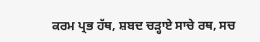ਕਰਮ ਪ੍ਰਭ ਹੱਥ, ਸ਼ਬਦ ਚੜ੍ਹਾਏ ਸਾਚੇ ਰਥ, ਸਚ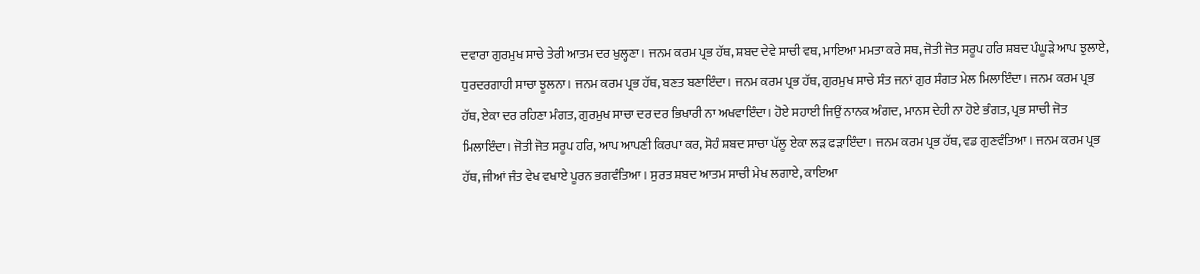ਦਵਾਰਾ ਗੁਰਮੁਖ ਸਾਚੇ ਤੇਰੀ ਆਤਮ ਦਰ ਖੁਲ੍ਹਣਾ। ਜਨਮ ਕਰਮ ਪ੍ਰਭ ਹੱਥ, ਸ਼ਬਦ ਦੇਵੇ ਸਾਚੀ ਵਥ, ਮਾਇਆ ਮਮਤਾ ਕਰੇ ਸਥ, ਜੋਤੀ ਜੋਤ ਸਰੂਪ ਹਰਿ ਸ਼ਬਦ ਪੰਘੂੜੇ ਆਪ ਝੁਲਾਏ, ਧੁਰਦਰਗਾਹੀ ਸਾਚਾ ਝੂਲਨਾ। ਜਨਮ ਕਰਮ ਪ੍ਰਭ ਹੱਥ, ਬਣਤ ਬਣਾਇੰਦਾ। ਜਨਮ ਕਰਮ ਪ੍ਰਭ ਹੱਥ, ਗੁਰਮੁਖ ਸਾਚੇ ਸੰਤ ਜਨਾਂ ਗੁਰ ਸੰਗਤ ਮੇਲ ਮਿਲਾਇੰਦਾ। ਜਨਮ ਕਰਮ ਪ੍ਰਭ ਹੱਥ, ਏਕਾ ਦਰ ਰਹਿਣਾ ਮੰਗਤ, ਗੁਰਮੁਖ ਸਾਚਾ ਦਰ ਦਰ ਭਿਖਾਰੀ ਨਾ ਅਖਵਾਇੰਦਾ। ਹੋਏ ਸਹਾਈ ਜਿਉਂ ਨਾਨਕ ਅੰਗਦ, ਮਾਨਸ ਦੇਹੀ ਨਾ ਹੋਏ ਭੰਗਤ, ਪ੍ਰਭ ਸਾਚੀ ਜੋਤ ਮਿਲਾਇੰਦਾ। ਜੋਤੀ ਜੋਤ ਸਰੂਪ ਹਰਿ, ਆਪ ਆਪਣੀ ਕਿਰਪਾ ਕਰ, ਸੋਹੰ ਸ਼ਬਦ ਸਾਚਾ ਪੱਲੂ ਏਕਾ ਲੜ ਫੜਾਇੰਦਾ। ਜਨਮ ਕਰਮ ਪ੍ਰਭ ਹੱਥ, ਵਡ ਗੁਣਵੰਤਿਆ। ਜਨਮ ਕਰਮ ਪ੍ਰਭ ਹੱਥ, ਜੀਆਂ ਜੰਤ ਵੇਖ ਵਖਾਏ ਪੂਰਨ ਭਗਵੰਤਿਆ। ਸੁਰਤ ਸ਼ਬਦ ਆਤਮ ਸਾਚੀ ਮੇਖ ਲਗਾਏ, ਕਾਇਆ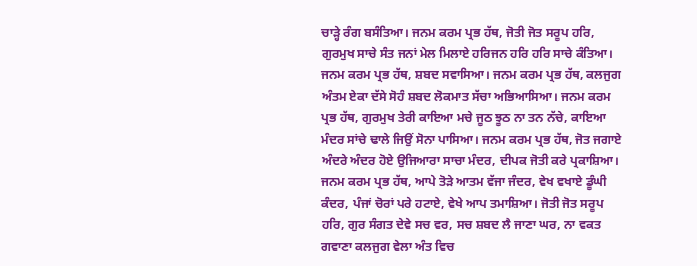ਚਾੜ੍ਹੇ ਰੰਗ ਬਸੰਤਿਆ। ਜਨਮ ਕਰਮ ਪ੍ਰਭ ਹੱਥ, ਜੋਤੀ ਜੋਤ ਸਰੂਪ ਹਰਿ, ਗੁਰਮੁਖ ਸਾਚੇ ਸੰਤ ਜਨਾਂ ਮੇਲ ਮਿਲਾਏ ਹਰਿਜਨ ਹਰਿ ਹਰਿ ਸਾਚੇ ਕੰਤਿਆ। ਜਨਮ ਕਰਮ ਪ੍ਰਭ ਹੱਥ, ਸ਼ਬਦ ਸਵਾਸਿਆ। ਜਨਮ ਕਰਮ ਪ੍ਰਭ ਹੱਥ, ਕਲਜੁਗ ਅੰਤਮ ਏਕਾ ਦੱਸੇ ਸੋਹੰ ਸ਼ਬਦ ਲੋਕਮਾਤ ਸੱਚਾ ਅਭਿਆਸਿਆ। ਜਨਮ ਕਰਮ ਪ੍ਰਭ ਹੱਥ, ਗੁਰਮੁਖ ਤੇਰੀ ਕਾਇਆ ਮਚੇ ਜੂਠ ਝੂਠ ਨਾ ਤਨ ਨੱਚੇ, ਕਾਇਆ ਮੰਦਰ ਸਾਂਚੇ ਢਾਲੇ ਜਿਉਂ ਸੋਨਾ ਪਾਸਿਆ। ਜਨਮ ਕਰਮ ਪ੍ਰਭ ਹੱਥ, ਜੋਤ ਜਗਾਏ ਅੰਦਰੇ ਅੰਦਰ ਹੋਏ ਉਜਿਆਰਾ ਸਾਚਾ ਮੰਦਰ, ਦੀਪਕ ਜੋਤੀ ਕਰੇ ਪ੍ਰਕਾਸ਼ਿਆ। ਜਨਮ ਕਰਮ ਪ੍ਰਭ ਹੱਥ, ਆਪੇ ਤੋੜੇ ਆਤਮ ਵੱਜਾ ਜੰਦਰ, ਵੇਖ ਵਖਾਏ ਡੂੰਘੀ ਕੰਦਰ, ਪੰਜਾਂ ਚੋਰਾਂ ਪਰੇ ਹਟਾਏ, ਵੇਖੇ ਆਪ ਤਮਾਸ਼ਿਆ। ਜੋਤੀ ਜੋਤ ਸਰੂਪ ਹਰਿ, ਗੁਰ ਸੰਗਤ ਦੇਵੇ ਸਚ ਵਰ, ਸਚ ਸ਼ਬਦ ਲੈ ਜਾਣਾ ਘਰ, ਨਾ ਵਕਤ ਗਵਾਣਾ ਕਲਜੁਗ ਵੇਲਾ ਅੰਤ ਵਿਚ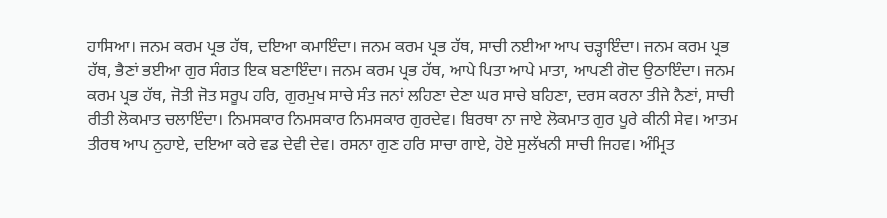ਹਾਸਿਆ। ਜਨਮ ਕਰਮ ਪ੍ਰਭ ਹੱਥ, ਦਇਆ ਕਮਾਇੰਦਾ। ਜਨਮ ਕਰਮ ਪ੍ਰਭ ਹੱਥ, ਸਾਚੀ ਨਈਆ ਆਪ ਚੜ੍ਹਾਇੰਦਾ। ਜਨਮ ਕਰਮ ਪ੍ਰਭ ਹੱਥ, ਭੈਣਾਂ ਭਈਆ ਗੁਰ ਸੰਗਤ ਇਕ ਬਣਾਇੰਦਾ। ਜਨਮ ਕਰਮ ਪ੍ਰਭ ਹੱਥ, ਆਪੇ ਪਿਤਾ ਆਪੇ ਮਾਤਾ, ਆਪਣੀ ਗੋਦ ਉਠਾਇੰਦਾ। ਜਨਮ ਕਰਮ ਪ੍ਰਭ ਹੱਥ, ਜੋਤੀ ਜੋਤ ਸਰੂਪ ਹਰਿ, ਗੁਰਮੁਖ ਸਾਚੇ ਸੰਤ ਜਨਾਂ ਲਹਿਣਾ ਦੇਣਾ ਘਰ ਸਾਚੇ ਬਹਿਣਾ, ਦਰਸ ਕਰਨਾ ਤੀਜੇ ਨੈਣਾਂ, ਸਾਚੀ ਰੀਤੀ ਲੋਕਮਾਤ ਚਲਾਇੰਦਾ। ਨਿਮਸਕਾਰ ਨਿਮਸਕਾਰ ਨਿਮਸਕਾਰ ਗੁਰਦੇਵ। ਬਿਰਥਾ ਨਾ ਜਾਏ ਲੋਕਮਾਤ ਗੁਰ ਪੂਰੇ ਕੀਨੀ ਸੇਵ। ਆਤਮ ਤੀਰਥ ਆਪ ਨੁਹਾਏ, ਦਇਆ ਕਰੇ ਵਡ ਦੇਵੀ ਦੇਵ। ਰਸਨਾ ਗੁਣ ਹਰਿ ਸਾਚਾ ਗਾਏ, ਹੋਏ ਸੁਲੱਖਨੀ ਸਾਚੀ ਜਿਹਵ। ਅੰਮ੍ਰਿਤ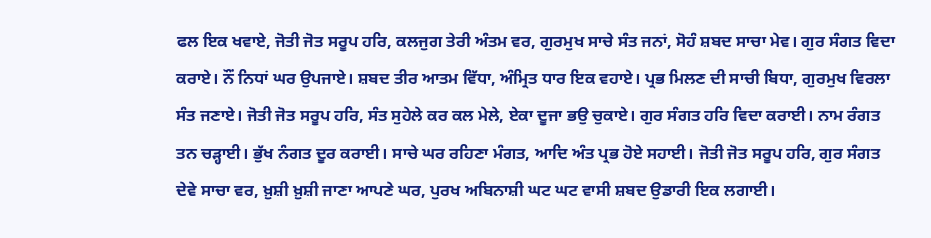ਫਲ ਇਕ ਖਵਾਏ, ਜੋਤੀ ਜੋਤ ਸਰੂਪ ਹਰਿ, ਕਲਜੁਗ ਤੇਰੀ ਅੰਤਮ ਵਰ, ਗੁਰਮੁਖ ਸਾਚੇ ਸੰਤ ਜਨਾਂ, ਸੋਹੰ ਸ਼ਬਦ ਸਾਚਾ ਮੇਵ। ਗੁਰ ਸੰਗਤ ਵਿਦਾ ਕਰਾਏ। ਨੌਂ ਨਿਧਾਂ ਘਰ ਉਪਜਾਏ। ਸ਼ਬਦ ਤੀਰ ਆਤਮ ਵਿੱਧਾ, ਅੰਮ੍ਰਿਤ ਧਾਰ ਇਕ ਵਹਾਏ। ਪ੍ਰਭ ਮਿਲਣ ਦੀ ਸਾਚੀ ਬਿਧਾ, ਗੁਰਮੁਖ ਵਿਰਲਾ ਸੰਤ ਜਣਾਏ। ਜੋਤੀ ਜੋਤ ਸਰੂਪ ਹਰਿ, ਸੰਤ ਸੁਹੇਲੇ ਕਰ ਕਲ ਮੇਲੇ, ਏਕਾ ਦੂਜਾ ਭਉ ਚੁਕਾਏ। ਗੁਰ ਸੰਗਤ ਹਰਿ ਵਿਦਾ ਕਰਾਈ। ਨਾਮ ਰੰਗਤ ਤਨ ਚੜ੍ਹਾਈ। ਭੁੱਖ ਨੰਗਤ ਦੂਰ ਕਰਾਈ। ਸਾਚੇ ਘਰ ਰਹਿਣਾ ਮੰਗਤ, ਆਦਿ ਅੰਤ ਪ੍ਰਭ ਹੋਏ ਸਹਾਈ। ਜੋਤੀ ਜੋਤ ਸਰੂਪ ਹਰਿ, ਗੁਰ ਸੰਗਤ ਦੇਵੇ ਸਾਚਾ ਵਰ, ਖ਼ੁਸ਼ੀ ਖ਼ੁਸ਼ੀ ਜਾਣਾ ਆਪਣੇ ਘਰ, ਪੁਰਖ ਅਬਿਨਾਸ਼ੀ ਘਟ ਘਟ ਵਾਸੀ ਸ਼ਬਦ ਉਡਾਰੀ ਇਕ ਲਗਾਈ।